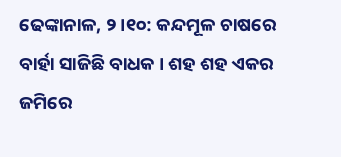ଢେଙ୍କାନାଳ, ୨।୧୦: କନ୍ଦମୂଳ ଚାଷରେ ବାର୍ହା ସାଜିଛି ବାଧକ । ଶହ ଶହ ଏକର ଜମିରେ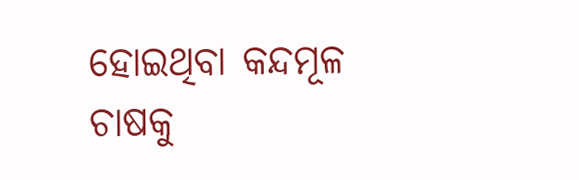ହୋଇଥିବା କନ୍ଦମୂଳ ଚାଷକୁ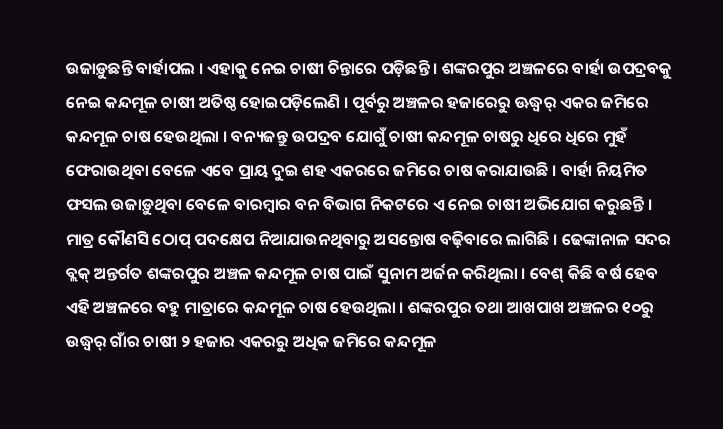ଉଜାଡ଼ୁଛନ୍ତି ବାର୍ହାପଲ । ଏହାକୁ ନେଇ ଚାଷୀ ଚିନ୍ତାରେ ପଡ଼ିଛନ୍ତି । ଶଙ୍କରପୁର ଅଞ୍ଚଳରେ ବାର୍ହା ଉପଦ୍ରବକୁ ନେଇ କନ୍ଦମୂଳ ଚାଷୀ ଅତିଷ୍ଠ ହୋଇପଡ଼ିଲେଣି । ପୂର୍ବରୁ ଅଞ୍ଚଳର ହଜାରେରୁ ଊଦ୍ଧ୍ୱର୍ ଏକର ଜମିରେ କନ୍ଦମୂଳ ଚାଷ ହେଉଥିଲା । ବନ୍ୟଜନ୍ତୁ ଉପଦ୍ରବ ଯୋଗୁଁ ଚାଷୀ କନ୍ଦମୂଳ ଚାଷରୁ ଧିରେ ଧିରେ ମୁହଁ ଫେରାଉଥିବା ବେଳେ ଏବେ ପ୍ରାୟ ଦୁଇ ଶହ ଏକରରେ ଜମିରେ ଚାଷ କରାଯାଉଛି । ବାର୍ହା ନିୟମିତ ଫସଲ ଉଜାଡ଼ୁଥିବା ବେଳେ ବାରମ୍ବାର ବନ ବିଭାଗ ନିକଟରେ ଏ ନେଇ ଚାଷୀ ଅଭିଯୋଗ କରୁଛନ୍ତି । ମାତ୍ର କୌଣସି ଠୋପ୍ ପଦକ୍ଷେପ ନିଆଯାଉନଥିବାରୁ ଅସନ୍ତୋଷ ବଢ଼ିବାରେ ଲାଗିଛି । ଢେଙ୍କାନାଳ ସଦର ବ୍ଲକ୍ ଅନ୍ତର୍ଗତ ଶଙ୍କରପୁର ଅଞ୍ଚଳ କନ୍ଦମୂଳ ଚାଷ ପାଇଁ ସୁନାମ ଅର୍ଜନ କରିଥିଲା । ବେଶ୍ କିଛି ବର୍ଷ ହେବ ଏହି ଅଞ୍ଚଳରେ ବହୁ ମାତ୍ରାରେ କନ୍ଦମୂଳ ଚାଷ ହେଉଥିଲା । ଶଙ୍କରପୁର ତଥା ଆଖପାଖ ଅଞ୍ଚଳର ୧୦ରୁ ଉଦ୍ଧ୍ୱର୍ ଗାଁର ଚାଷୀ ୨ ହଜାର ଏକରରୁ ଅଧିକ ଜମିରେ କନ୍ଦମୂଳ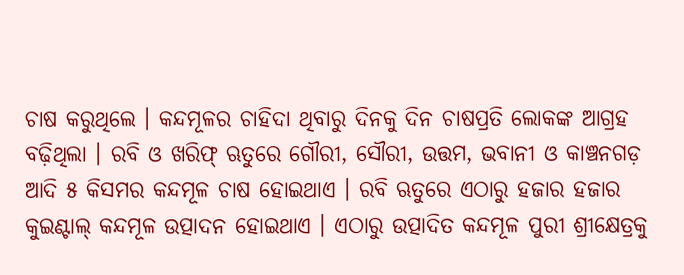ଚାଷ କରୁଥିଲେ । କନ୍ଦମୂଳର ଚାହିଦା ଥିବାରୁ ଦିନକୁ ଦିନ ଚାଷପ୍ରତି ଲୋକଙ୍କ ଆଗ୍ରହ ବଢ଼ିଥିଲା । ରବି ଓ ଖରିଫ୍ ଋତୁରେ ଗୌରୀ, ସୌରୀ, ଉତ୍ତମ, ଭବାନୀ ଓ କାଞ୍ଚନଗଡ଼ ଆଦି ୫ କିସମର କନ୍ଦମୂଳ ଚାଷ ହୋଇଥାଏ । ରବି ଋତୁରେ ଏଠାରୁ ହଜାର ହଜାର କୁଇଣ୍ଟାଲ୍ କନ୍ଦମୂଳ ଉତ୍ପାଦନ ହୋଇଥାଏ । ଏଠାରୁ ଉତ୍ପାଦିତ କନ୍ଦମୂଳ ପୁରୀ ଶ୍ରୀକ୍ଷେତ୍ରକୁ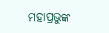ମହାପ୍ରଭୁଙ୍କ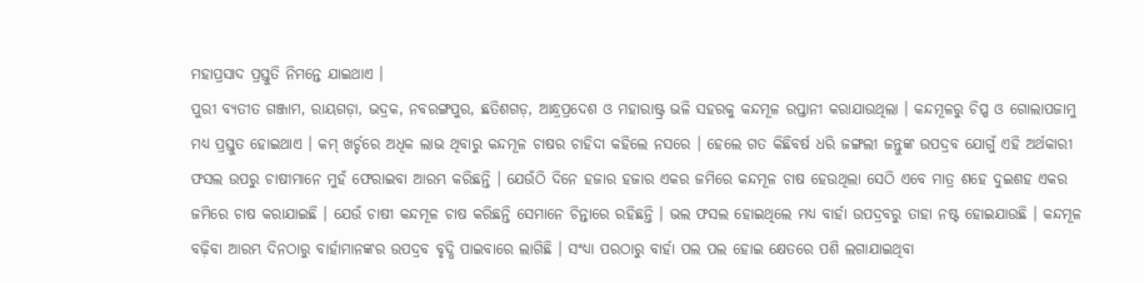ମହାପ୍ରସାଦ ପ୍ରସ୍ତୁତି ନିମନ୍ତେ ଯାଇଥାଏ ।
ପୁରୀ ବ୍ୟତୀତ ଗଞ୍ଜାମ, ରାୟଗଡ଼ା, ଭଦ୍ରକ, ନବରଙ୍ଗପୁର, ଛତିଶଗଡ଼, ଆନ୍ଧ୍ରପ୍ରଦେଶ ଓ ମହାରାଷ୍ଟ୍ର ଭଳି ସହରକୁ କନ୍ଦମୂଳ ରପ୍ତାନୀ କରାଯାଉଥିଲା । କନ୍ଦମୂଳରୁ ଚିପ୍ପ ଓ ଗୋଲାପଜାମୁ ମଧ୍ୟ ପ୍ରସ୍ତୁତ ହୋଇଥାଏ । କମ୍ ଖର୍ଚ୍ଚରେ ଅଧିକ ଲାଭ ଥିବାରୁ କନ୍ଦମୂଳ ଚାଷର ଚାହିଦା କହିଲେ ନସରେ । ହେଲେ ଗତ କିଛିବର୍ଷ ଧରି ଜଙ୍ଗଲୀ ଜନ୍ତୁଙ୍କ ଉପଦ୍ରବ ଯୋଗୁଁ ଏହି ଅର୍ଥକାରୀ ଫସଲ ଉପରୁ ଚାଷୀମାନେ ମୁହଁ ଫେରାଇବା ଆରମ୍ଭ କରିଛନ୍ତି । ଯେଉଁଠି ଦିନେ ହଜାର ହଜାର ଏକର ଜମିରେ କନ୍ଦମୂଳ ଚାଷ ହେଉଥିଲା ସେଠି ଏବେ ମାତ୍ର ଶହେ ଦୁଇଶହ ଏକର ଜମିରେ ଚାଷ କରାଯାଇଛି । ଯେଉଁ ଚାଷୀ କନ୍ଦମୂଳ ଚାଷ କରିଛନ୍ତି ସେମାନେ ଚିନ୍ତାରେ ରହିଛନ୍ତି । ଭଲ ଫସଲ ହୋଇଥିଲେ ମଧ୍ୟ ବାର୍ହା ଉପଦ୍ରବରୁ ତାହା ନଷ୍ଟ ହୋଇଯାଉଛି । କନ୍ଦମୂଳ ବଢ଼ିବା ଆରମ୍ଭ ଦିନଠାରୁ ବାର୍ହାମାନଙ୍କର ଉପଦ୍ରବ ବୃଦ୍ଧି ପାଇବାରେ ଲାଗିଛି । ସଂଧ୍ୟା ପରଠାରୁ ବାର୍ହା ପଲ ପଲ ହୋଇ କ୍ଷେତରେ ପଶି ଲଗାଯାଇଥିବା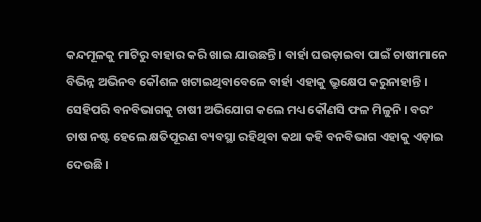କନ୍ଦମୂଳକୁ ମାଟିରୁ ବାହାର କରି ଖାଇ ଯାଉଛନ୍ତି । ବାର୍ହା ଘଉଡ଼ାଇବା ପାଇଁ ଚାଷୀମାନେ ବିଭିନ୍ନ ଅଭିନବ କୌଶଳ ଖଟାଇଥିବାବେଳେ ବାର୍ହା ଏହାକୁ ଭ୍ରୁକ୍ଷେପ କରୁନାହାନ୍ତି । ସେହିପରି ବନବିଭାଗକୁ ଚାଷୀ ଅଭିଯୋଗ କଲେ ମଧ୍ୟ କୌଣସି ଫଳ ମିଳୁନି । ବରଂ ଚାଷ ନଷ୍ଟ ହେଲେ କ୍ଷତିପୂରଣ ବ୍ୟବସ୍ଥା ରହିଥିବା କଥା କହି ବନବିଭାଗ ଏହାକୁ ଏଡ଼ାଇ ଦେଉଛି ।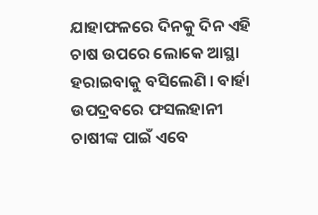ଯାହାଫଳରେ ଦିନକୁ ଦିନ ଏହି ଚାଷ ଉପରେ ଲୋକେ ଆସ୍ଥା ହରାଇବାକୁ ବସିଲେଣି । ବାର୍ହା ଉପଦ୍ରବରେ ଫସଲହାନୀ ଚାଷୀଙ୍କ ପାଇଁ ଏବେ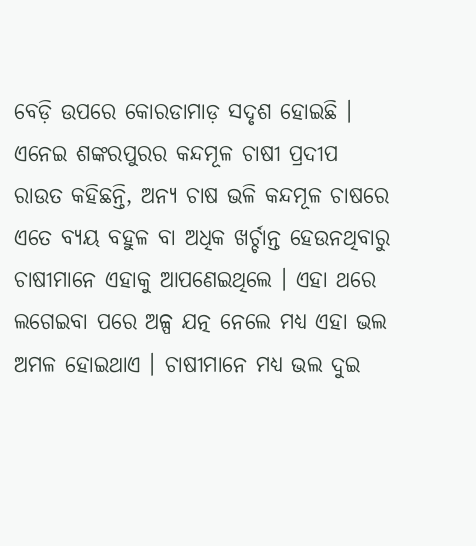ବେଡ଼ି ଉପରେ କୋରଡାମାଡ଼ ସଦୃଶ ହୋଇଛି । ଏନେଇ ଶଙ୍କରପୁରର କନ୍ଦମୂଳ ଚାଷୀ ପ୍ରଦୀପ ରାଉତ କହିଛନ୍ତି, ଅନ୍ୟ ଚାଷ ଭଳି କନ୍ଦମୂଳ ଚାଷରେ ଏତେ ବ୍ୟୟ ବହୁଳ ବା ଅଧିକ ଖର୍ଚ୍ଚାନ୍ତ ହେଉନଥିବାରୁ ଚାଷୀମାନେ ଏହାକୁ ଆପଣେଇଥିଲେ । ଏହା ଥରେ ଲଗେଇବା ପରେ ଅଳ୍ପ ଯତ୍ନ ନେଲେ ମଧ୍ୟ ଏହା ଭଲ ଅମଳ ହୋଇଥାଏ । ଚାଷୀମାନେ ମଧ୍ୟ ଭଲ ଦୁଇ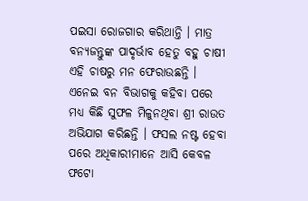ପଇସା ରୋଜଗାର କରିଥାନ୍ତି । ମାତ୍ର ବନ୍ୟଜନ୍ତୁଙ୍କ ପାଦୃର୍ଭାବ ହେତୁ ବହୁ ଚାଷୀ ଏହି ଚାଷରୁ ମନ ଫେରାଉଛନ୍ତି । ଏନେଇ ବନ ବିଭାଗକୁ କହିବା ପରେ ମଧ୍ୟ କିଛି ସୁଫଳ ମିଳୁନଥିବା ଶ୍ରୀ ରାଉତ ଅଭିଯାଗ କରିଛନ୍ତି । ଫସଲ ନଷ୍ଟ ହେବା ପରେ ଅଧିକାରୀମାନେ ଆସି କେବଳ ଫଟୋ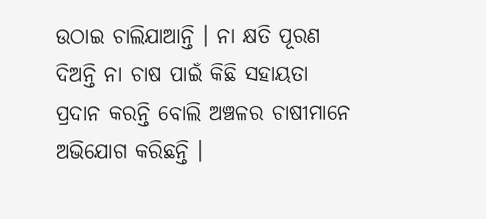ଉଠାଇ ଚାଲିଯାଆନ୍ତି । ନା କ୍ଷତି ପୂରଣ ଦିଅନ୍ତି ନା ଚାଷ ପାଇଁ କିଛି ସହାୟତା ପ୍ରଦାନ କରନ୍ତି ବୋଲି ଅଞ୍ଚଳର ଚାଷୀମାନେ ଅଭିଯୋଗ କରିଛନ୍ତି ।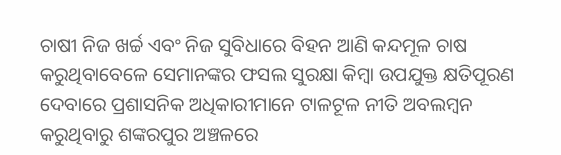ଚାଷୀ ନିଜ ଖର୍ଚ୍ଚ ଏବଂ ନିଜ ସୁବିଧାରେ ବିହନ ଆଣି କନ୍ଦମୂଳ ଚାଷ କରୁଥିବାବେଳେ ସେମାନଙ୍କର ଫସଲ ସୁରକ୍ଷା କିମ୍ବା ଉପଯୁକ୍ତ କ୍ଷତିପୂରଣ ଦେବାରେ ପ୍ରଶାସନିକ ଅଧିକାରୀମାନେ ଟାଳଟୂଳ ନୀତି ଅବଲମ୍ବନ କରୁଥିବାରୁ ଶଙ୍କରପୁର ଅଞ୍ଚଳରେ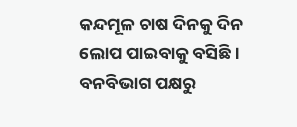କନ୍ଦମୂଳ ଚାଷ ଦିନକୁ ଦିନ ଲୋପ ପାଇବାକୁ ବସିଛି । ବନବିଭାଗ ପକ୍ଷରୁ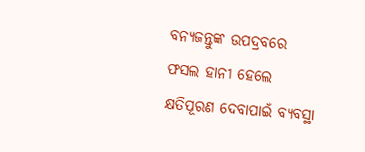ବନ୍ୟଜନ୍ତୁଙ୍କ ଉପଦ୍ରବରେ ଫସଲ ହାନୀ ହେଲେ କ୍ଷତିପୂରଣ ଦେବାପାଇଁ ବ୍ୟବସ୍ଥା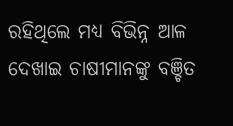ରହିଥିଲେ ମଧ୍ୟ ବିଭିନ୍ନ ଆଳ ଦେଖାଇ ଚାଷୀମାନଙ୍କୁ ବଞ୍ଚିତ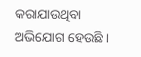କରାଯାଉଥିବା ଅଭିଯୋଗ ହେଉଛି ।